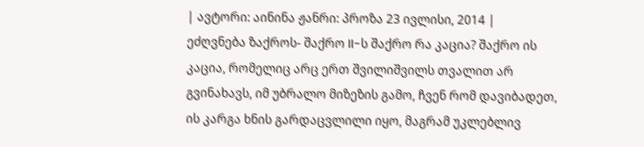| ავტორი: აინინა ჟანრი: პროზა 23 ივლისი, 2014 |
ეძღვნება ზაქროს- შაქრო II-ს შაქრო რა კაცია? შაქრო ის კაცია, რომელიც არც ერთ შვილიშვილს თვალით არ გვინახავს, იმ უბრალო მიზეზის გამო, ჩვენ რომ დავიბადეთ, ის კარგა ხნის გარდაცვლილი იყო, მაგრამ უკლებლივ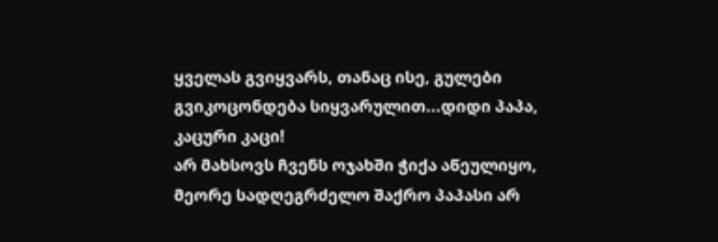ყველას გვიყვარს, თანაც ისე, გულები გვიკოცონდება სიყვარულით...დიდი პაპა, კაცური კაცი!
არ მახსოვს ჩვენს ოჯახში ჭიქა აწეულიყო, მეორე სადღეგრძელო შაქრო პაპასი არ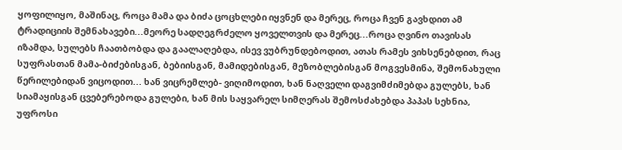ყოფილიყო, მაშინაც, როცა მამა და ბიძა ცოცხლები იყვნენ და მერეც, როცა ჩვენ გავხდით ამ ტრადიციის შემნახავები...მეორე სადღეგრძელო ყოველთვის და მერეც...როცა ღვინო თავისას იზამდა, სულებს ჩაათბობდა და გაალაღებდა, ისევ ვუბრუნდებოდით, ათას რამეს ვიხსენებდით, რაც სუფრასთან მამა-ბიძებისგან, ბებიისგან, მამიდებისგან, მეზობლებისგან მოგვესმინა, შემონახული წერილებიდან ვიცოდით... ხან ვიცრემლებ- ვიღიმოდით, ხან ნაღველი დაგვიმძიმებდა გულებს, ხან სიამაყისგან ცვებერებოდა გულები, ხან მის საყვარელ სიმღერას შემოსძახებდა პაპას სეხნია, უფროსი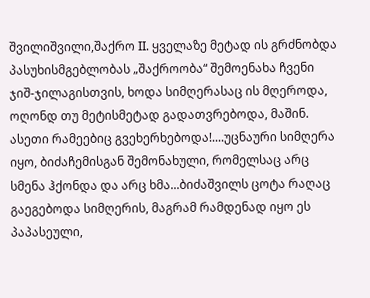შვილიშვილი,შაქრო II. ყველაზე მეტად ის გრძნობდა პასუხისმგებლობას „შაქროობა“ შემოენახა ჩვენი ჯიშ-ჯილაგისთვის, ხოდა სიმღერასაც ის მღეროდა, ოღონდ თუ მეტისმეტად გადათვრებოდა, მაშინ. ასეთი რამეებიც გვეხერხებოდა!....უცნაური სიმღერა იყო, ბიძაჩემისგან შემონახული, რომელსაც არც სმენა ჰქონდა და არც ხმა...ბიძაშვილს ცოტა რაღაც გაეგებოდა სიმღერის, მაგრამ რამდენად იყო ეს პაპასეული,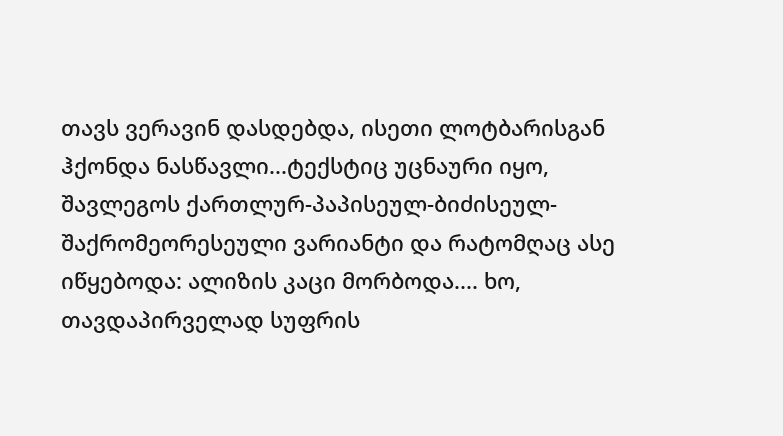თავს ვერავინ დასდებდა, ისეთი ლოტბარისგან ჰქონდა ნასწავლი...ტექსტიც უცნაური იყო, შავლეგოს ქართლურ-პაპისეულ-ბიძისეულ-შაქრომეორესეული ვარიანტი და რატომღაც ასე იწყებოდა: ალიზის კაცი მორბოდა.... ხო, თავდაპირველად სუფრის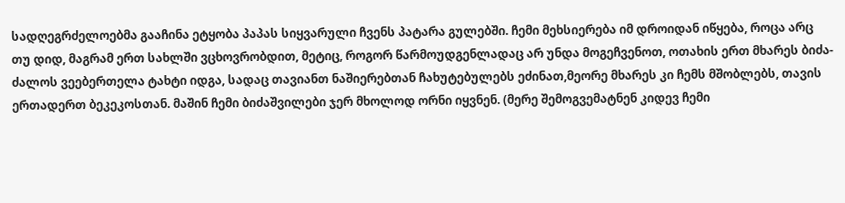სადღეგრძელოებმა გააჩინა ეტყობა პაპას სიყვარული ჩვენს პატარა გულებში. ჩემი მეხსიერება იმ დროიდან იწყება, როცა არც თუ დიდ, მაგრამ ერთ სახლში ვცხოვრობდით, მეტიც, როგორ წარმოუდგენლადაც არ უნდა მოგეჩვენოთ, ოთახის ერთ მხარეს ბიძა-ძალოს ვეებერთელა ტახტი იდგა, სადაც თავიანთ ნაშიერებთან ჩახუტებულებს ეძინათ,მეორე მხარეს კი ჩემს მშობლებს, თავის ერთადერთ ბეკეკოსთან. მაშინ ჩემი ბიძაშვილები ჯერ მხოლოდ ორნი იყვნენ. (მერე შემოგვემატნენ კიდევ ჩემი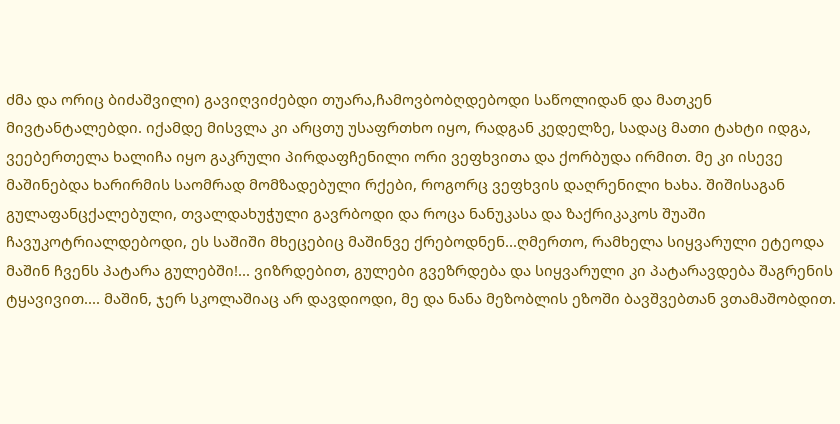ძმა და ორიც ბიძაშვილი) გავიღვიძებდი თუარა,ჩამოვბობღდებოდი საწოლიდან და მათკენ მივტანტალებდი. იქამდე მისვლა კი არცთუ უსაფრთხო იყო, რადგან კედელზე, სადაც მათი ტახტი იდგა, ვეებერთელა ხალიჩა იყო გაკრული პირდაფჩენილი ორი ვეფხვითა და ქორბუდა ირმით. მე კი ისევე მაშინებდა ხარირმის საომრად მომზადებული რქები, როგორც ვეფხვის დაღრენილი ხახა. შიშისაგან გულაფანცქალებული, თვალდახუჭული გავრბოდი და როცა ნანუკასა და ზაქრიკაკოს შუაში ჩავუკოტრიალდებოდი, ეს საშიში მხეცებიც მაშინვე ქრებოდნენ...ღმერთო, რამხელა სიყვარული ეტეოდა მაშინ ჩვენს პატარა გულებში!... ვიზრდებით, გულები გვეზრდება და სიყვარული კი პატარავდება შაგრენის ტყავივით.... მაშინ, ჯერ სკოლაშიაც არ დავდიოდი, მე და ნანა მეზობლის ეზოში ბავშვებთან ვთამაშობდით.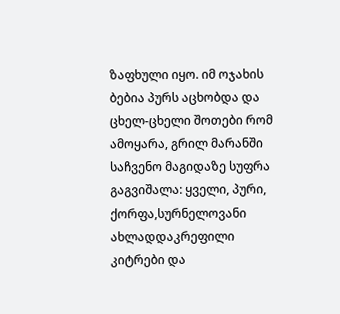ზაფხული იყო. იმ ოჯახის ბებია პურს აცხობდა და ცხელ-ცხელი შოთები რომ ამოყარა, გრილ მარანში საჩვენო მაგიდაზე სუფრა გაგვიშალა: ყველი, პური, ქორფა,სურნელოვანი ახლადდაკრეფილი კიტრები და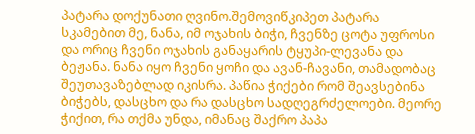პატარა დოქუნათი ღვინო.შემოვიწკიპეთ პატარა სკამებით მე, ნანა, იმ ოჯახის ბიჭი, ჩვენზე ცოტა უფროსი და ორიც ჩვენი ოჯახის განაყარის ტყუპი-ლევანა და ბეჟანა. ნანა იყო ჩვენი ყოჩი და ავან-ჩავანი, თამადობაც შეუთავაზებლად იკისრა. პაწია ჭიქები რომ შეავსებინა ბიჭებს, დასცხო და რა დასცხო სადღეგრძელოები. მეორე ჭიქით, რა თქმა უნდა, იმანაც შაქრო პაპა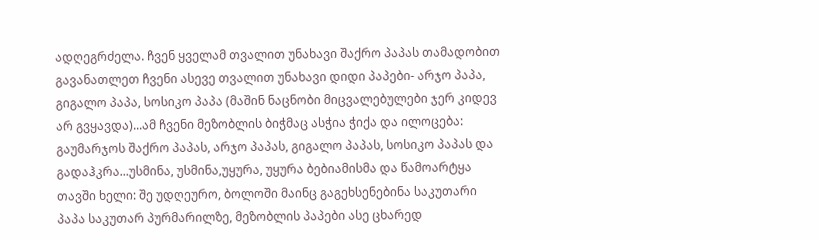ადღეგრძელა. ჩვენ ყველამ თვალით უნახავი შაქრო პაპას თამადობით გავანათლეთ ჩვენი ასევე თვალით უნახავი დიდი პაპები- არჯო პაპა, გიგალო პაპა, სოსიკო პაპა (მაშინ ნაცნობი მიცვალებულები ჯერ კიდევ არ გვყავდა)...ამ ჩვენი მეზობლის ბიჭმაც ასჭია ჭიქა და ილოცება: გაუმარჯოს შაქრო პაპას, არჯო პაპას, გიგალო პაპას, სოსიკო პაპას და გადაჰკრა...უსმინა, უსმინა,უყურა, უყურა ბებიამისმა და წამოარტყა თავში ხელი: შე უდღეურო, ბოლოში მაინც გაგეხსენებინა საკუთარი პაპა საკუთარ პურმარილზე, მეზობლის პაპები ასე ცხარედ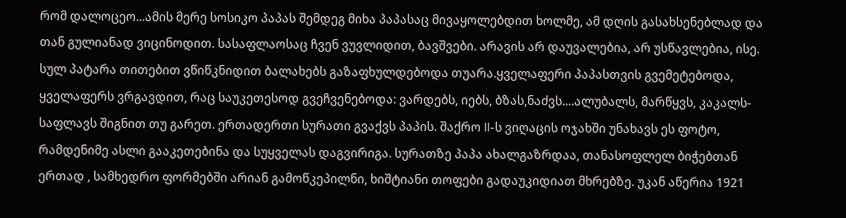რომ დალოცეო...ამის მერე სოსიკო პაპას შემდეგ მიხა პაპასაც მივაყოლებდით ხოლმე, ამ დღის გასახსენებლად და თან გულიანად ვიცინოდით. სასაფლაოსაც ჩვენ ვუვლიდით, ბავშვები. არავის არ დაუვალებია, არ უსწავლებია, ისე. სულ პატარა თითებით ვწიწკნიდით ბალახებს გაზაფხულდებოდა თუარა.ყველაფერი პაპასთვის გვემეტებოდა, ყველაფერს ვრგავდით, რაც საუკეთესოდ გვეჩვენებოდა: ვარდებს, იებს, ბზას,ნაძვს....ალუბალს, მარწყვს, კაკალს-საფლავს შიგნით თუ გარეთ. ერთადერთი სურათი გვაქვს პაპის. შაქრო II-ს ვიღაცის ოჯახში უნახავს ეს ფოტო, რამდენიმე ასლი გააკეთებინა და სუყველას დაგვირიგა. სურათზე პაპა ახალგაზრდაა, თანასოფლელ ბიჭებთან ერთად , სამხედრო ფორმებში არიან გამოწკეპილნი, ხიშტიანი თოფები გადაუკიდიათ მხრებზე. უკან აწერია 1921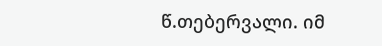წ.თებერვალი. იმ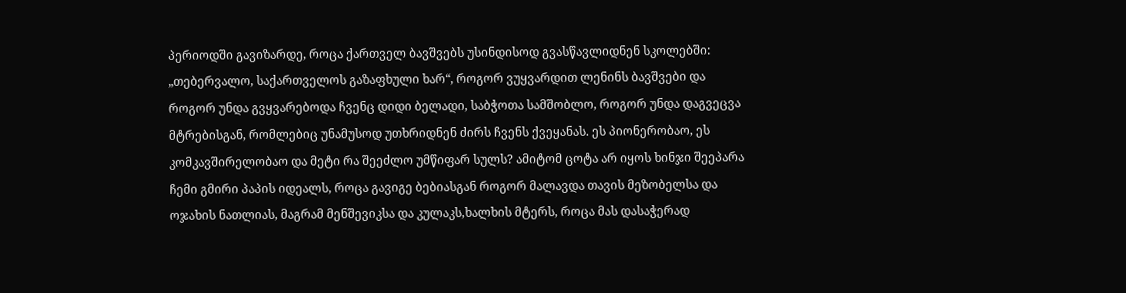პერიოდში გავიზარდე, როცა ქართველ ბავშვებს უსინდისოდ გვასწავლიდნენ სკოლებში: „თებერვალო, საქართველოს გაზაფხული ხარ“, როგორ ვუყვარდით ლენინს ბავშვები და როგორ უნდა გვყვარებოდა ჩვენც დიდი ბელადი, საბჭოთა სამშობლო, როგორ უნდა დაგვეცვა მტრებისგან, რომლებიც უნამუსოდ უთხრიდნენ ძირს ჩვენს ქვეყანას. ეს პიონერობაო, ეს კომკავშირელობაო და მეტი რა შეეძლო უმწიფარ სულს? ამიტომ ცოტა არ იყოს ხინჯი შეეპარა ჩემი გმირი პაპის იდეალს, როცა გავიგე ბებიასგან როგორ მალავდა თავის მეზობელსა და ოჯახის ნათლიას, მაგრამ მენშევიკსა და კულაკს,ხალხის მტერს, როცა მას დასაჭერად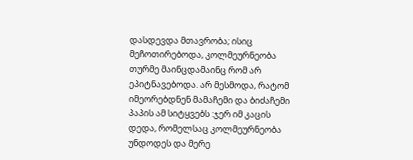დასდევდა მთავრობა; ისიც მეჩოთირებოდა, კოლმეურნეობა თურმე მაინცდამაინც რომ არ ეპიტნავებოდა. არ მესმოდა, რატომ იმეორებდნენ მამაჩემი და ბიძაჩემი პაპის ამ სიტყვებს :ჯერ იმ კაცის დედა, რომელსაც კოლმეურნეობა უნდოდეს და მერე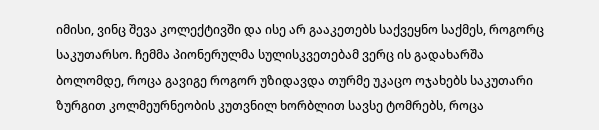იმისი, ვინც შევა კოლექტივში და ისე არ გააკეთებს საქვეყნო საქმეს, როგორც საკუთარსო. ჩემმა პიონერულმა სულისკვეთებამ ვერც ის გადახარშა ბოლომდე, როცა გავიგე როგორ უზიდავდა თურმე უკაცო ოჯახებს საკუთარი ზურგით კოლმეურნეობის კუთვნილ ხორბლით სავსე ტომრებს, როცა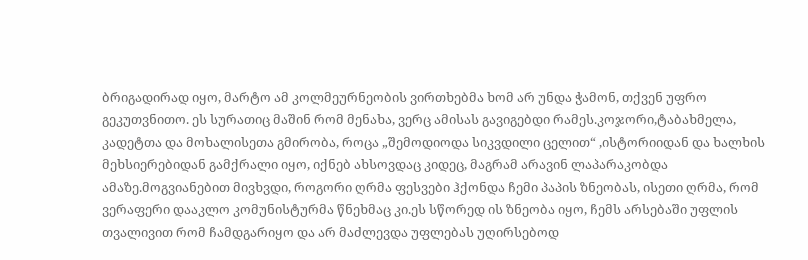ბრიგადირად იყო, მარტო ამ კოლმეურნეობის ვირთხებმა ხომ არ უნდა ჭამონ, თქვენ უფრო გეკუთვნითო. ეს სურათიც მაშინ რომ მენახა, ვერც ამისას გავიგებდი რამეს.კოჯორი,ტაბახმელა, კადეტთა და მოხალისეთა გმირობა, როცა „შემოდიოდა სიკვდილი ცელით“ ,ისტორიიდან და ხალხის მეხსიერებიდან გამქრალი იყო, იქნებ ახსოვდაც კიდეც, მაგრამ არავინ ლაპარაკობდა ამაზე.მოგვიანებით მივხვდი, როგორი ღრმა ფესვები ჰქონდა ჩემი პაპის ზნეობას, ისეთი ღრმა, რომ ვერაფერი დააკლო კომუნისტურმა წნეხმაც კი.ეს სწორედ ის ზნეობა იყო, ჩემს არსებაში უფლის თვალივით რომ ჩამდგარიყო და არ მაძლევდა უფლებას უღირსებოდ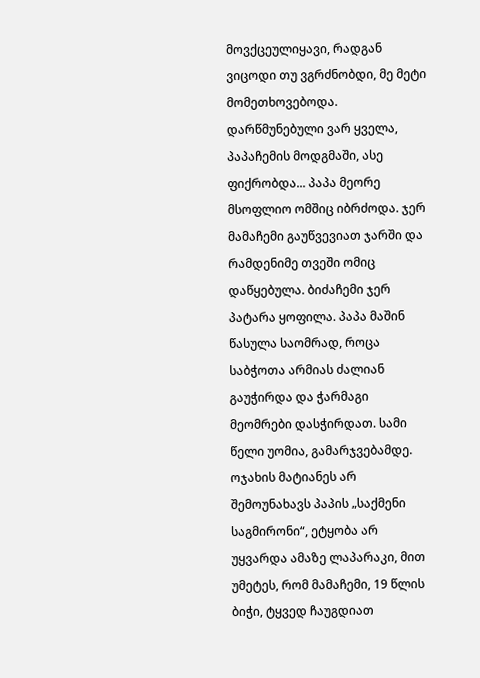მოვქცეულიყავი, რადგან ვიცოდი თუ ვგრძნობდი, მე მეტი მომეთხოვებოდა. დარწმუნებული ვარ ყველა, პაპაჩემის მოდგმაში, ასე ფიქრობდა... პაპა მეორე მსოფლიო ომშიც იბრძოდა. ჯერ მამაჩემი გაუწვევიათ ჯარში და რამდენიმე თვეში ომიც დაწყებულა. ბიძაჩემი ჯერ პატარა ყოფილა. პაპა მაშინ წასულა საომრად, როცა საბჭოთა არმიას ძალიან გაუჭირდა და ჭარმაგი მეომრები დასჭირდათ. სამი წელი უომია, გამარჯვებამდე. ოჯახის მატიანეს არ შემოუნახავს პაპის „საქმენი საგმირონი“, ეტყობა არ უყვარდა ამაზე ლაპარაკი, მით უმეტეს, რომ მამაჩემი, 19 წლის ბიჭი, ტყვედ ჩაუგდიათ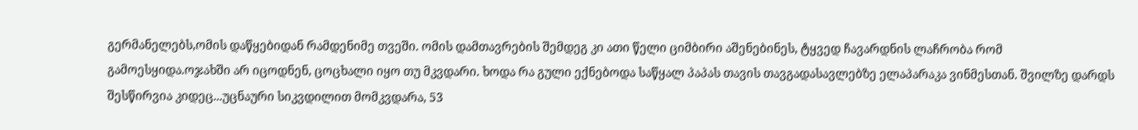გერმანელებს,ომის დაწყებიდან რამდენიმე თვეში. ომის დამთავრების შემდეგ კი ათი წელი ციმბირი აშენებინეს, ტყვედ ჩავარდნის ლაჩრობა რომ გამოესყიდა.ოჯახში არ იცოდნენ, ცოცხალი იყო თუ მკვდარი. ხოდა რა გული ექნებოდა საწყალ პაპას თავის თავგადასავლებზე ელაპარაკა ვინმესთან. შვილზე დარდს შესწირვია კიდეც...უცნაური სიკვდილით მომკვდარა, 53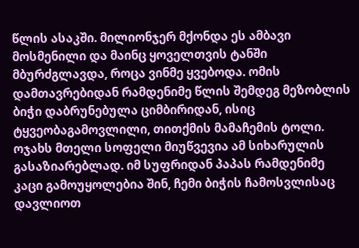წლის ასაკში. მილიონჯერ მქონდა ეს ამბავი მოსმენილი და მაინც ყოველთვის ტანში მბურძგლავდა, როცა ვინმე ყვებოდა. ომის დამთავრებიდან რამდენიმე წლის შემდეგ მეზობლის ბიჭი დაბრუნებულა ციმბირიდან, ისიც ტყვეობაგამოვლილი, თითქმის მამაჩემის ტოლი. ოჯახს მთელი სოფელი მიუწვევია ამ სიხარულის გასაზიარებლად. იმ სუფრიდან პაპას რამდენიმე კაცი გამოუყოლებია შინ, ჩემი ბიჭის ჩამოსვლისაც დავლიოთ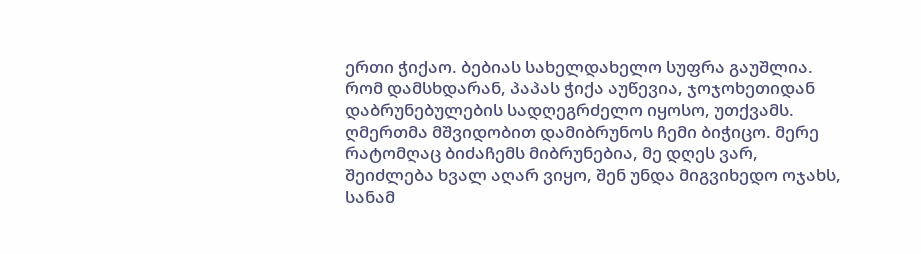ერთი ჭიქაო. ბებიას სახელდახელო სუფრა გაუშლია. რომ დამსხდარან, პაპას ჭიქა აუწევია, ჯოჯოხეთიდან დაბრუნებულების სადღეგრძელო იყოსო, უთქვამს. ღმერთმა მშვიდობით დამიბრუნოს ჩემი ბიჭიცო. მერე რატომღაც ბიძაჩემს მიბრუნებია, მე დღეს ვარ, შეიძლება ხვალ აღარ ვიყო, შენ უნდა მიგვიხედო ოჯახს, სანამ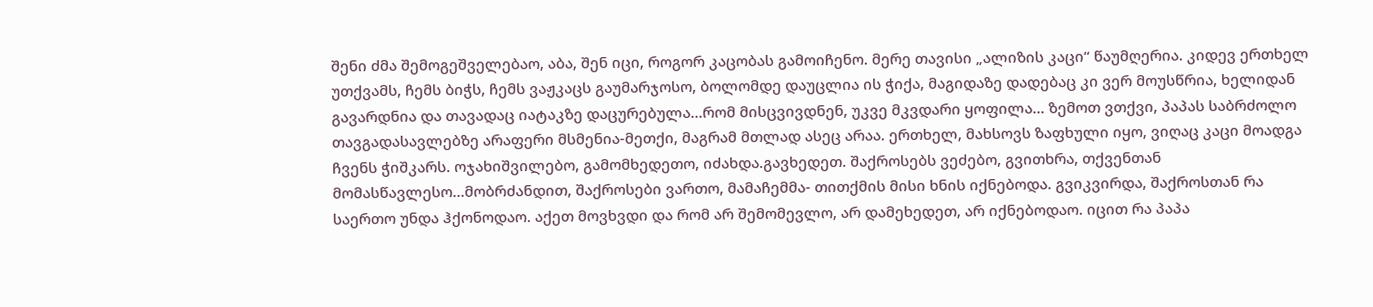შენი ძმა შემოგეშველებაო, აბა, შენ იცი, როგორ კაცობას გამოიჩენო. მერე თავისი „ალიზის კაცი“ წაუმღერია. კიდევ ერთხელ უთქვამს, ჩემს ბიჭს, ჩემს ვაჟკაცს გაუმარჯოსო, ბოლომდე დაუცლია ის ჭიქა, მაგიდაზე დადებაც კი ვერ მოუსწრია, ხელიდან გავარდნია და თავადაც იატაკზე დაცურებულა...რომ მისცვივდნენ, უკვე მკვდარი ყოფილა... ზემოთ ვთქვი, პაპას საბრძოლო თავგადასავლებზე არაფერი მსმენია-მეთქი, მაგრამ მთლად ასეც არაა. ერთხელ, მახსოვს ზაფხული იყო, ვიღაც კაცი მოადგა ჩვენს ჭიშკარს. ოჯახიშვილებო, გამომხედეთო, იძახდა.გავხედეთ. შაქროსებს ვეძებო, გვითხრა, თქვენთან მომასწავლესო...მობრძანდით, შაქროსები ვართო, მამაჩემმა- თითქმის მისი ხნის იქნებოდა. გვიკვირდა, შაქროსთან რა საერთო უნდა ჰქონოდაო. აქეთ მოვხვდი და რომ არ შემომევლო, არ დამეხედეთ, არ იქნებოდაო. იცით რა პაპა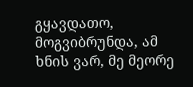გყავდათო, მოგვიბრუნდა, ამ ხნის ვარ, მე მეორე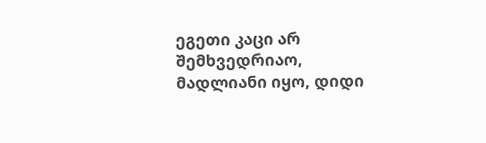ეგეთი კაცი არ შემხვედრიაო, მადლიანი იყო, დიდი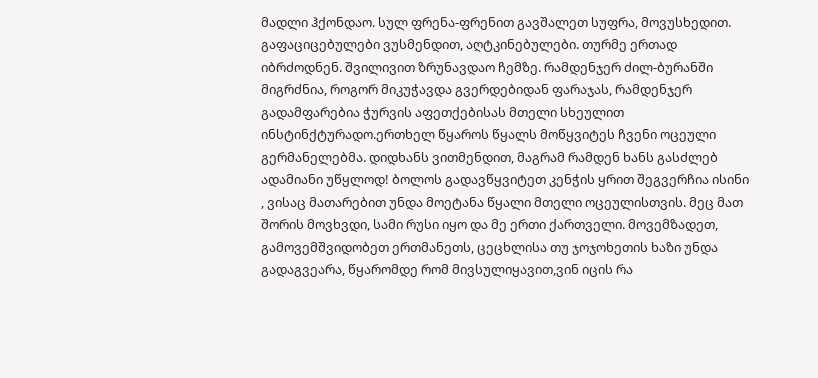მადლი ჰქონდაო. სულ ფრენა-ფრენით გავშალეთ სუფრა, მოვუსხედით. გაფაციცებულები ვუსმენდით, აღტკინებულები. თურმე ერთად იბრძოდნენ. შვილივით ზრუნავდაო ჩემზე. რამდენჯერ ძილ-ბურანში მიგრძნია, როგორ მიკუჭავდა გვერდებიდან ფარაჯას, რამდენჯერ გადამფარებია ჭურვის აფეთქებისას მთელი სხეულით ინსტინქტურადო.ერთხელ წყაროს წყალს მოწყვიტეს ჩვენი ოცეული გერმანელებმა. დიდხანს ვითმენდით, მაგრამ რამდენ ხანს გასძლებ ადამიანი უწყლოდ! ბოლოს გადავწყვიტეთ კენჭის ყრით შეგვერჩია ისინი , ვისაც მათარებით უნდა მოეტანა წყალი მთელი ოცეულისთვის. მეც მათ შორის მოვხვდი, სამი რუსი იყო და მე ერთი ქართველი. მოვემზადეთ, გამოვემშვიდობეთ ერთმანეთს, ცეცხლისა თუ ჯოჯოხეთის ხაზი უნდა გადაგვეარა, წყარომდე რომ მივსულიყავით,ვინ იცის რა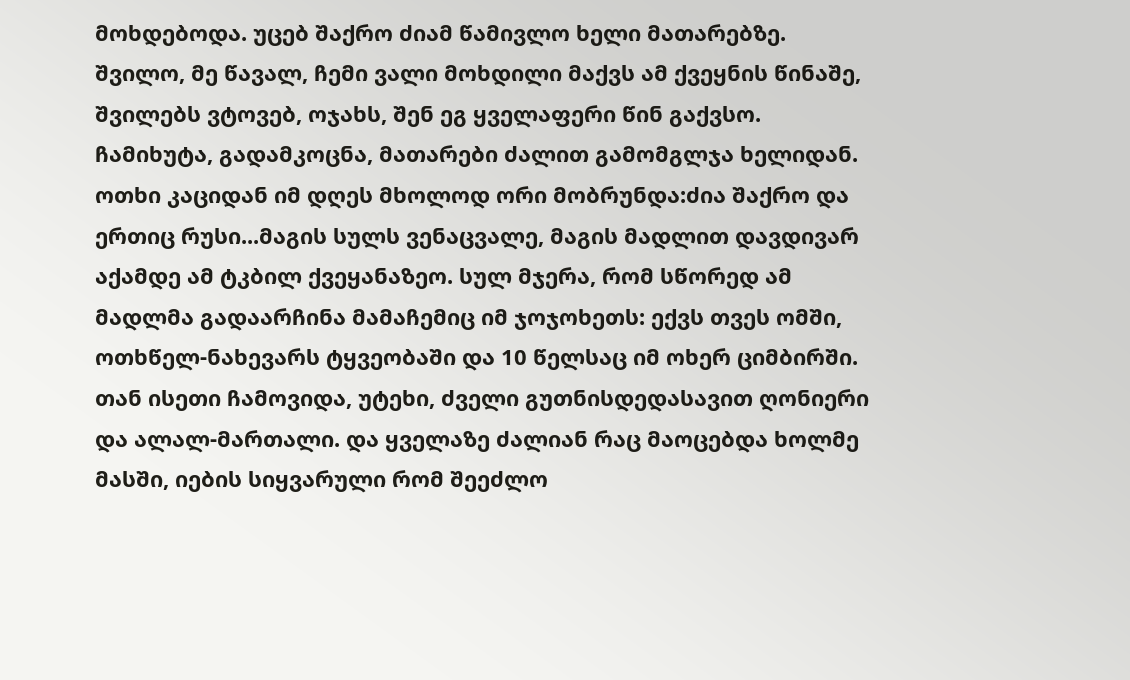მოხდებოდა. უცებ შაქრო ძიამ წამივლო ხელი მათარებზე. შვილო, მე წავალ, ჩემი ვალი მოხდილი მაქვს ამ ქვეყნის წინაშე, შვილებს ვტოვებ, ოჯახს, შენ ეგ ყველაფერი წინ გაქვსო. ჩამიხუტა, გადამკოცნა, მათარები ძალით გამომგლჯა ხელიდან. ოთხი კაციდან იმ დღეს მხოლოდ ორი მობრუნდა:ძია შაქრო და ერთიც რუსი...მაგის სულს ვენაცვალე, მაგის მადლით დავდივარ აქამდე ამ ტკბილ ქვეყანაზეო. სულ მჯერა, რომ სწორედ ამ მადლმა გადაარჩინა მამაჩემიც იმ ჯოჯოხეთს: ექვს თვეს ომში, ოთხწელ-ნახევარს ტყვეობაში და 10 წელსაც იმ ოხერ ციმბირში. თან ისეთი ჩამოვიდა, უტეხი, ძველი გუთნისდედასავით ღონიერი და ალალ-მართალი. და ყველაზე ძალიან რაც მაოცებდა ხოლმე მასში, იების სიყვარული რომ შეეძლო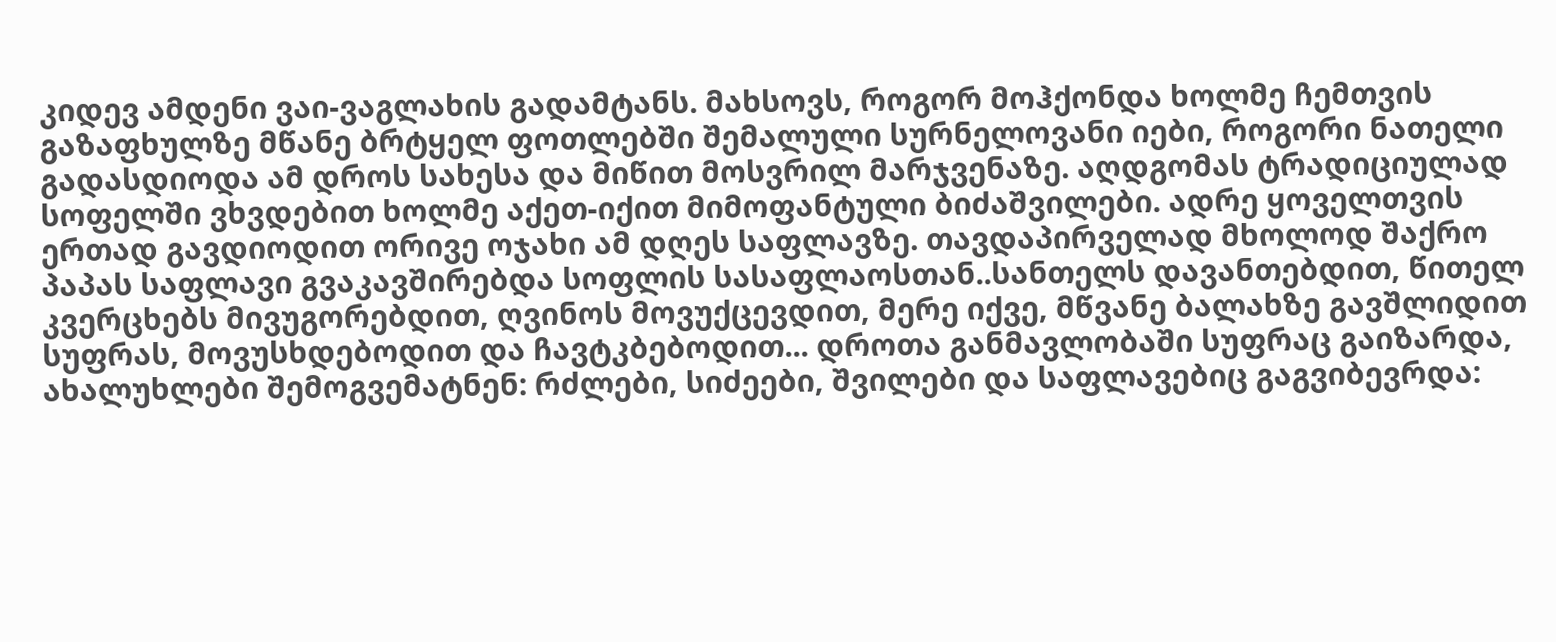კიდევ ამდენი ვაი-ვაგლახის გადამტანს. მახსოვს, როგორ მოჰქონდა ხოლმე ჩემთვის გაზაფხულზე მწანე ბრტყელ ფოთლებში შემალული სურნელოვანი იები, როგორი ნათელი გადასდიოდა ამ დროს სახესა და მიწით მოსვრილ მარჯვენაზე. აღდგომას ტრადიციულად სოფელში ვხვდებით ხოლმე აქეთ-იქით მიმოფანტული ბიძაშვილები. ადრე ყოველთვის ერთად გავდიოდით ორივე ოჯახი ამ დღეს საფლავზე. თავდაპირველად მხოლოდ შაქრო პაპას საფლავი გვაკავშირებდა სოფლის სასაფლაოსთან..სანთელს დავანთებდით, წითელ კვერცხებს მივუგორებდით, ღვინოს მოვუქცევდით, მერე იქვე, მწვანე ბალახზე გავშლიდით სუფრას, მოვუსხდებოდით და ჩავტკბებოდით... დროთა განმავლობაში სუფრაც გაიზარდა, ახალუხლები შემოგვემატნენ: რძლები, სიძეები, შვილები და საფლავებიც გაგვიბევრდა: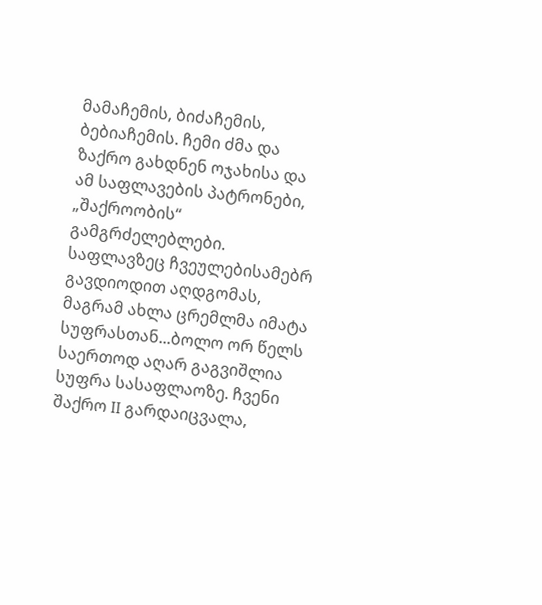მამაჩემის, ბიძაჩემის, ბებიაჩემის. ჩემი ძმა და ზაქრო გახდნენ ოჯახისა და ამ საფლავების პატრონები, „შაქროობის“ გამგრძელებლები. საფლავზეც ჩვეულებისამებრ გავდიოდით აღდგომას, მაგრამ ახლა ცრემლმა იმატა სუფრასთან...ბოლო ორ წელს საერთოდ აღარ გაგვიშლია სუფრა სასაფლაოზე. ჩვენი შაქრო II გარდაიცვალა,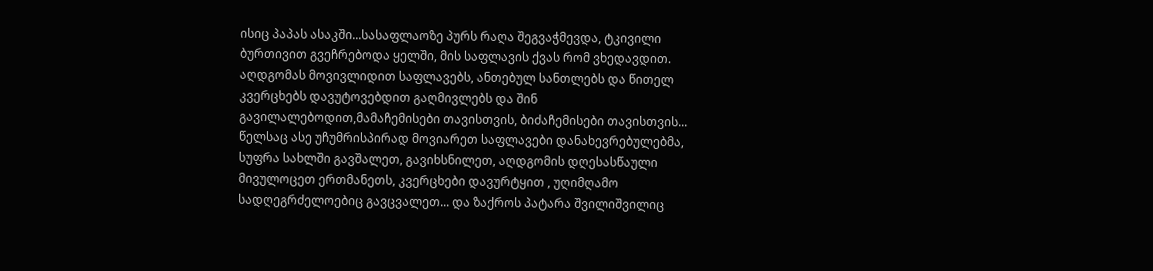ისიც პაპას ასაკში...სასაფლაოზე პურს რაღა შეგვაჭმევდა, ტკივილი ბურთივით გვეჩრებოდა ყელში, მის საფლავის ქვას რომ ვხედავდით. აღდგომას მოვივლიდით საფლავებს, ანთებულ სანთლებს და წითელ კვერცხებს დავუტოვებდით გაღმივლებს და შინ გავილალებოდით,მამაჩემისები თავისთვის, ბიძაჩემისები თავისთვის... წელსაც ასე უჩუმრისპირად მოვიარეთ საფლავები დანახევრებულებმა, სუფრა სახლში გავშალეთ, გავიხსნილეთ, აღდგომის დღესასწაული მივულოცეთ ერთმანეთს, კვერცხები დავურტყით , უღიმღამო სადღეგრძელოებიც გავცვალეთ... და ზაქროს პატარა შვილიშვილიც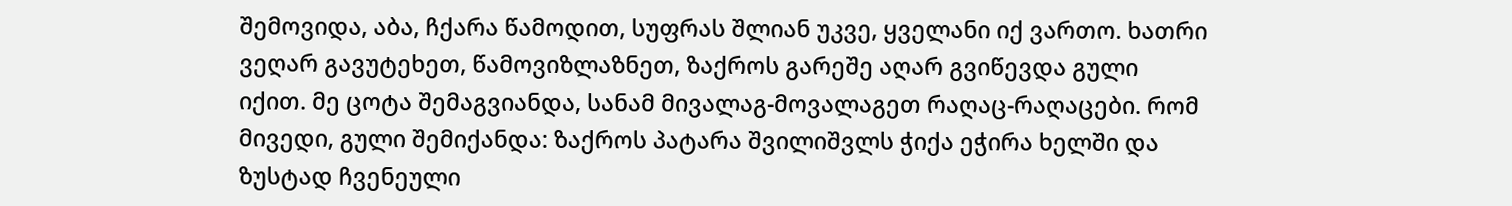შემოვიდა, აბა, ჩქარა წამოდით, სუფრას შლიან უკვე, ყველანი იქ ვართო. ხათრი ვეღარ გავუტეხეთ, წამოვიზლაზნეთ, ზაქროს გარეშე აღარ გვიწევდა გული იქით. მე ცოტა შემაგვიანდა, სანამ მივალაგ-მოვალაგეთ რაღაც-რაღაცები. რომ მივედი, გული შემიქანდა: ზაქროს პატარა შვილიშვლს ჭიქა ეჭირა ხელში და ზუსტად ჩვენეული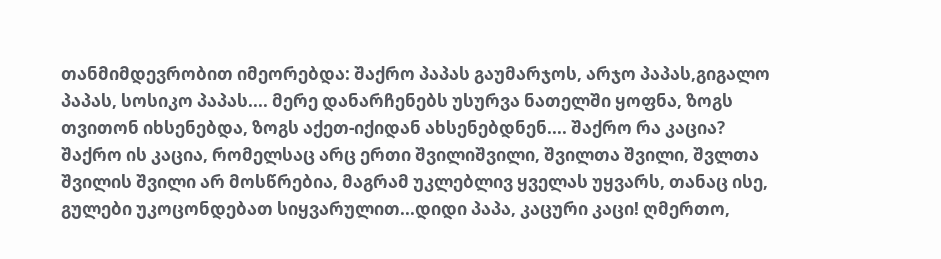თანმიმდევრობით იმეორებდა: შაქრო პაპას გაუმარჯოს, არჯო პაპას,გიგალო პაპას, სოსიკო პაპას.... მერე დანარჩენებს უსურვა ნათელში ყოფნა, ზოგს თვითონ იხსენებდა, ზოგს აქეთ-იქიდან ახსენებდნენ.... შაქრო რა კაცია? შაქრო ის კაცია, რომელსაც არც ერთი შვილიშვილი, შვილთა შვილი, შვლთა შვილის შვილი არ მოსწრებია, მაგრამ უკლებლივ ყველას უყვარს, თანაც ისე, გულები უკოცონდებათ სიყვარულით...დიდი პაპა, კაცური კაცი! ღმერთო,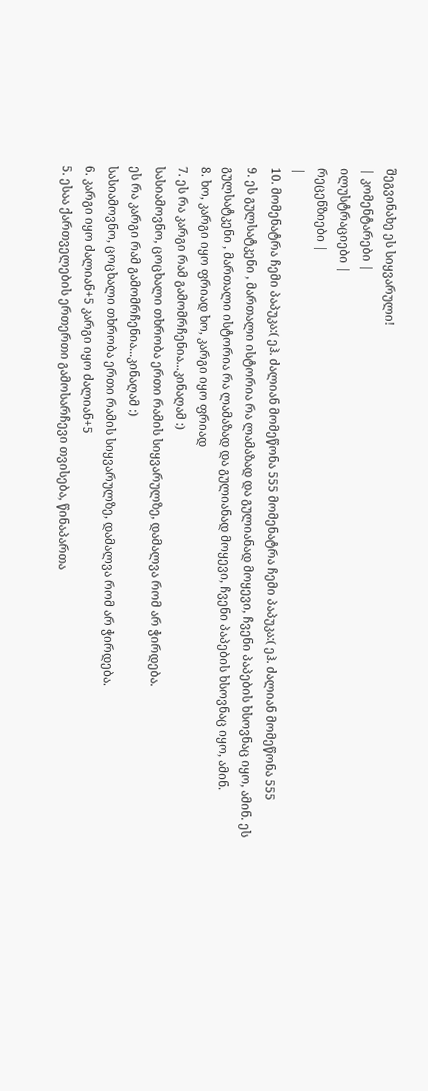შეგვინახე ეს სიყვარული!
| კომენტარები |
ილუსტრაციები |
რეცენზიები |
|
10. მომენატრა ჩემი პაპუკა:( ეჰ. ძალიან მომეწონა 555 მომენატრა ჩემი პაპუკა:( ეჰ. ძალიან მომეწონა 555
9. ეს გულსატკენი , მართალი ისტორია რა ლამაზად და გულიანად მოყევი, ჩვენი პაპების ხსოვნაც იყო, ამინ. ეს გულსატკენი , მართალი ისტორია რა ლამაზად და გულიანად მოყევი, ჩვენი პაპების ხსოვნაც იყო, ამინ.
8. ხო, კარგი იყო ფრიად ხო, კარგი იყო ფრიად
7. ეს რა კარგი რამ გამომრჩენია...კინაღამ :)
სასიამოვნო, ცოცხალი თხრობა ერთი რამის სიყვარულზე, დამალვა რომ არ ჭირდება.
ეს რა კარგი რამ გამომრჩენია...კინაღამ :)
სასიამოვნო, ცოცხალი თხრობა ერთი რამის სიყვარულზე, დამალვა რომ არ ჭირდება.
6. კარგი იყო ძალიან+5 კარგი იყო ძალიან+5
5. ესაა ქართველების ერთერთი გამოსარჩევი თვისება, წინაპართა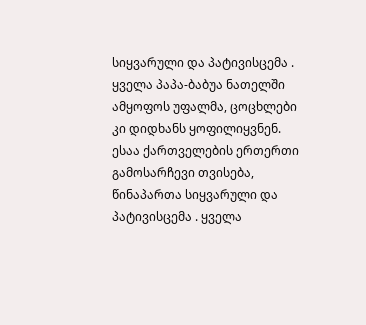სიყვარული და პატივისცემა . ყველა პაპა-ბაბუა ნათელში ამყოფოს უფალმა, ცოცხლები კი დიდხანს ყოფილიყვნენ. ესაა ქართველების ერთერთი გამოსარჩევი თვისება, წინაპართა სიყვარული და პატივისცემა . ყველა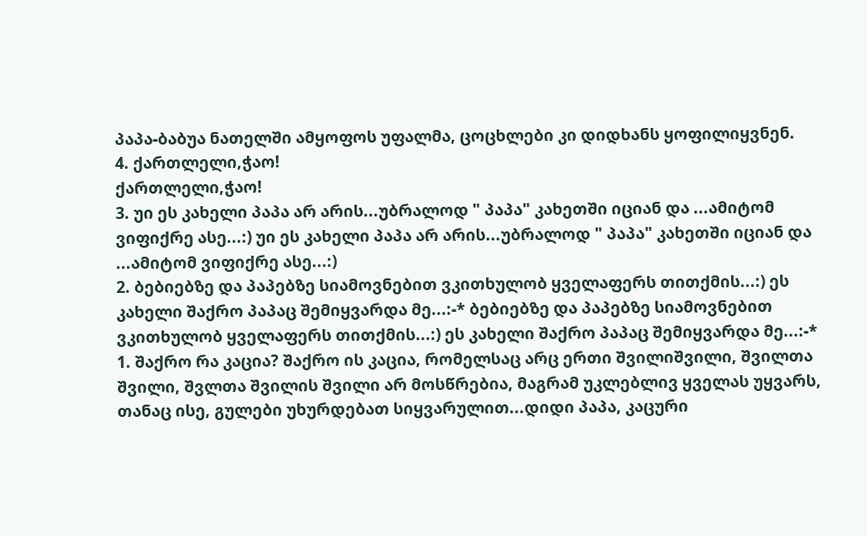პაპა-ბაბუა ნათელში ამყოფოს უფალმა, ცოცხლები კი დიდხანს ყოფილიყვნენ.
4. ქართლელი,ჭაო!
ქართლელი,ჭაო!
3. უი ეს კახელი პაპა არ არის...უბრალოდ " პაპა" კახეთში იციან და ...ამიტომ ვიფიქრე ასე...:) უი ეს კახელი პაპა არ არის...უბრალოდ " პაპა" კახეთში იციან და ...ამიტომ ვიფიქრე ასე...:)
2. ბებიებზე და პაპებზე სიამოვნებით ვკითხულობ ყველაფერს თითქმის...:) ეს კახელი შაქრო პაპაც შემიყვარდა მე...:-* ბებიებზე და პაპებზე სიამოვნებით ვკითხულობ ყველაფერს თითქმის...:) ეს კახელი შაქრო პაპაც შემიყვარდა მე...:-*
1. შაქრო რა კაცია? შაქრო ის კაცია, რომელსაც არც ერთი შვილიშვილი, შვილთა შვილი, შვლთა შვილის შვილი არ მოსწრებია, მაგრამ უკლებლივ ყველას უყვარს, თანაც ისე, გულები უხურდებათ სიყვარულით...დიდი პაპა, კაცური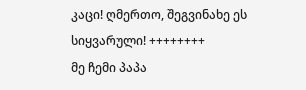კაცი! ღმერთო, შეგვინახე ეს სიყვარული! ++++++++
მე ჩემი პაპა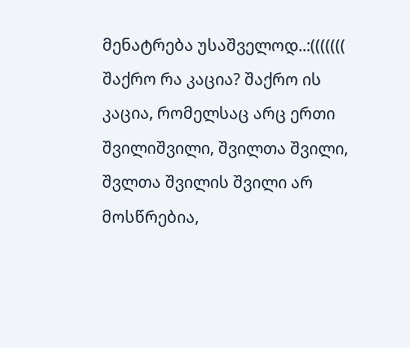მენატრება უსაშველოდ..:((((((( შაქრო რა კაცია? შაქრო ის კაცია, რომელსაც არც ერთი შვილიშვილი, შვილთა შვილი, შვლთა შვილის შვილი არ მოსწრებია,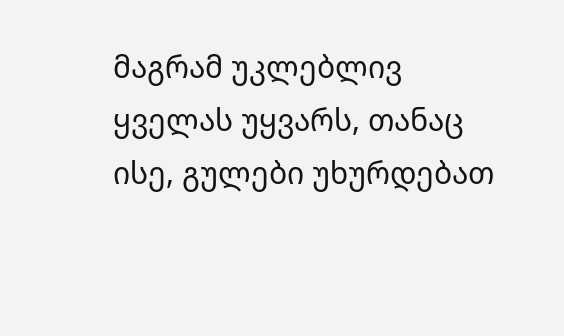მაგრამ უკლებლივ ყველას უყვარს, თანაც ისე, გულები უხურდებათ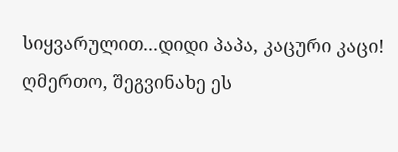სიყვარულით...დიდი პაპა, კაცური კაცი! ღმერთო, შეგვინახე ეს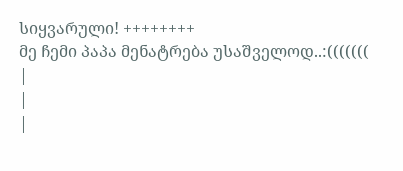სიყვარული! ++++++++
მე ჩემი პაპა მენატრება უსაშველოდ..:(((((((
|
|
|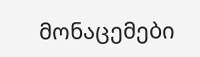მონაცემები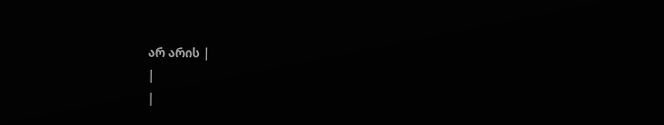არ არის |
|
|